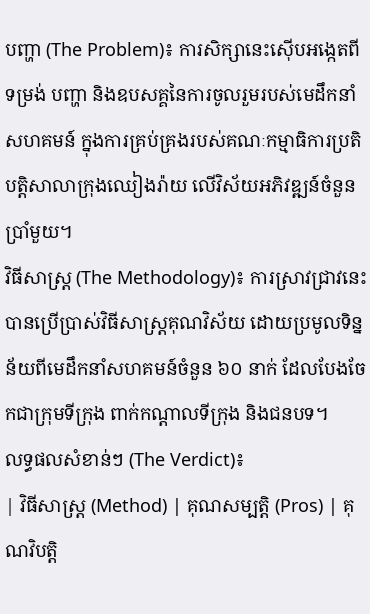បញ្ហា (The Problem)៖ ការសិក្សានេះស៊ើបអង្កេតពីទម្រង់ បញ្ហា និងឧបសគ្គនៃការចូលរួមរបស់មេដឹកនាំសហគមន៍ ក្នុងការគ្រប់គ្រងរបស់គណៈកម្មាធិការប្រតិបត្តិសាលាក្រុងឈៀងរ៉ាយ លើវិស័យអភិវឌ្ឍន៍ចំនួនប្រាំមួយ។
វិធីសាស្ត្រ (The Methodology)៖ ការស្រាវជ្រាវនេះបានប្រើប្រាស់វិធីសាស្ត្រគុណវិស័យ ដោយប្រមូលទិន្នន័យពីមេដឹកនាំសហគមន៍ចំនួន ៦០ នាក់ ដែលបែងចែកជាក្រុមទីក្រុង ពាក់កណ្តាលទីក្រុង និងជនបទ។
លទ្ធផលសំខាន់ៗ (The Verdict)៖
| វិធីសាស្ត្រ (Method) | គុណសម្បត្តិ (Pros) | គុណវិបត្តិ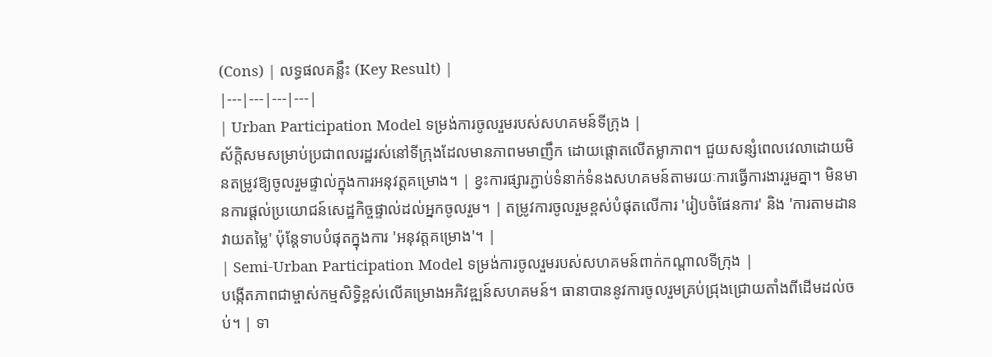(Cons) | លទ្ធផលគន្លឹះ (Key Result) |
|---|---|---|---|
| Urban Participation Model ទម្រង់ការចូលរួមរបស់សហគមន៍ទីក្រុង |
ស័ក្តិសមសម្រាប់ប្រជាពលរដ្ឋរស់នៅទីក្រុងដែលមានភាពមមាញឹក ដោយផ្តោតលើតម្លាភាព។ ជួយសន្សំពេលវេលាដោយមិនតម្រូវឱ្យចូលរួមផ្ទាល់ក្នុងការអនុវត្តគម្រោង។ | ខ្វះការផ្សារភ្ជាប់ទំនាក់ទំនងសហគមន៍តាមរយៈការធ្វើការងាររួមគ្នា។ មិនមានការផ្តល់ប្រយោជន៍សេដ្ឋកិច្ចផ្ទាល់ដល់អ្នកចូលរួម។ | តម្រូវការចូលរួមខ្ពស់បំផុតលើការ 'រៀបចំផែនការ' និង 'ការតាមដានវាយតម្លៃ' ប៉ុន្តែទាបបំផុតក្នុងការ 'អនុវត្តគម្រោង'។ |
| Semi-Urban Participation Model ទម្រង់ការចូលរួមរបស់សហគមន៍ពាក់កណ្តាលទីក្រុង |
បង្កើតភាពជាម្ចាស់កម្មសិទ្ធិខ្ពស់លើគម្រោងអភិវឌ្ឍន៍សហគមន៍។ ធានាបាននូវការចូលរួមគ្រប់ជ្រុងជ្រោយតាំងពីដើមដល់ចប់។ | ទា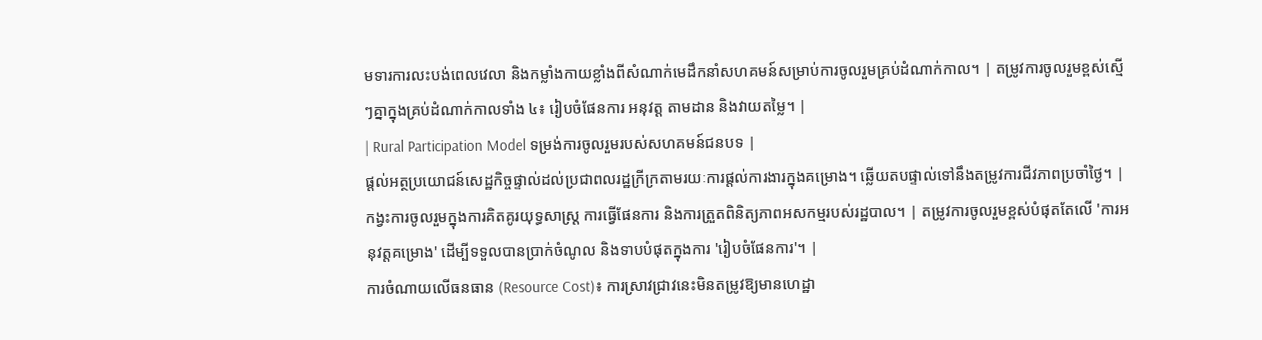មទារការលះបង់ពេលវេលា និងកម្លាំងកាយខ្លាំងពីសំណាក់មេដឹកនាំសហគមន៍សម្រាប់ការចូលរួមគ្រប់ដំណាក់កាល។ | តម្រូវការចូលរួមខ្ពស់ស្មើៗគ្នាក្នុងគ្រប់ដំណាក់កាលទាំង ៤៖ រៀបចំផែនការ អនុវត្ត តាមដាន និងវាយតម្លៃ។ |
| Rural Participation Model ទម្រង់ការចូលរួមរបស់សហគមន៍ជនបទ |
ផ្តល់អត្ថប្រយោជន៍សេដ្ឋកិច្ចផ្ទាល់ដល់ប្រជាពលរដ្ឋក្រីក្រតាមរយៈការផ្តល់ការងារក្នុងគម្រោង។ ឆ្លើយតបផ្ទាល់ទៅនឹងតម្រូវការជីវភាពប្រចាំថ្ងៃ។ | កង្វះការចូលរួមក្នុងការគិតគូរយុទ្ធសាស្ត្រ ការធ្វើផែនការ និងការត្រួតពិនិត្យភាពអសកម្មរបស់រដ្ឋបាល។ | តម្រូវការចូលរួមខ្ពស់បំផុតតែលើ 'ការអនុវត្តគម្រោង' ដើម្បីទទួលបានប្រាក់ចំណូល និងទាបបំផុតក្នុងការ 'រៀបចំផែនការ'។ |
ការចំណាយលើធនធាន (Resource Cost)៖ ការស្រាវជ្រាវនេះមិនតម្រូវឱ្យមានហេដ្ឋា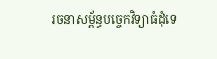រចនាសម្ព័ន្ធបច្ចេកវិទ្យាធំដុំទេ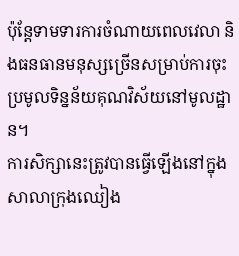ប៉ុន្តែទាមទារការចំណាយពេលវេលា និងធនធានមនុស្សច្រើនសម្រាប់ការចុះប្រមូលទិន្នន័យគុណវិស័យនៅមូលដ្ឋាន។
ការសិក្សានេះត្រូវបានធ្វើឡើងនៅក្នុងសាលាក្រុងឈៀង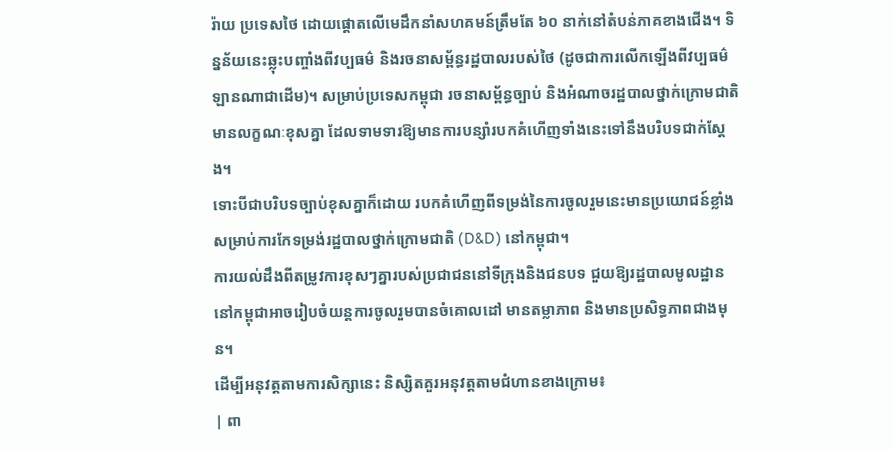រ៉ាយ ប្រទេសថៃ ដោយផ្តោតលើមេដឹកនាំសហគមន៍ត្រឹមតែ ៦០ នាក់នៅតំបន់ភាគខាងជើង។ ទិន្នន័យនេះឆ្លុះបញ្ចាំងពីវប្បធម៌ និងរចនាសម្ព័ន្ធរដ្ឋបាលរបស់ថៃ (ដូចជាការលើកឡើងពីវប្បធម៌ឡានណាជាដើម)។ សម្រាប់ប្រទេសកម្ពុជា រចនាសម្ព័ន្ធច្បាប់ និងអំណាចរដ្ឋបាលថ្នាក់ក្រោមជាតិមានលក្ខណៈខុសគ្នា ដែលទាមទារឱ្យមានការបន្សាំរបកគំហើញទាំងនេះទៅនឹងបរិបទជាក់ស្តែង។
ទោះបីជាបរិបទច្បាប់ខុសគ្នាក៏ដោយ របកគំហើញពីទម្រង់នៃការចូលរួមនេះមានប្រយោជន៍ខ្លាំងសម្រាប់ការកែទម្រង់រដ្ឋបាលថ្នាក់ក្រោមជាតិ (D&D) នៅកម្ពុជា។
ការយល់ដឹងពីតម្រូវការខុសៗគ្នារបស់ប្រជាជននៅទីក្រុងនិងជនបទ ជួយឱ្យរដ្ឋបាលមូលដ្ឋាននៅកម្ពុជាអាចរៀបចំយន្តការចូលរួមបានចំគោលដៅ មានតម្លាភាព និងមានប្រសិទ្ធភាពជាងមុន។
ដើម្បីអនុវត្តតាមការសិក្សានេះ និស្សិតគួរអនុវត្តតាមជំហានខាងក្រោម៖
| ពា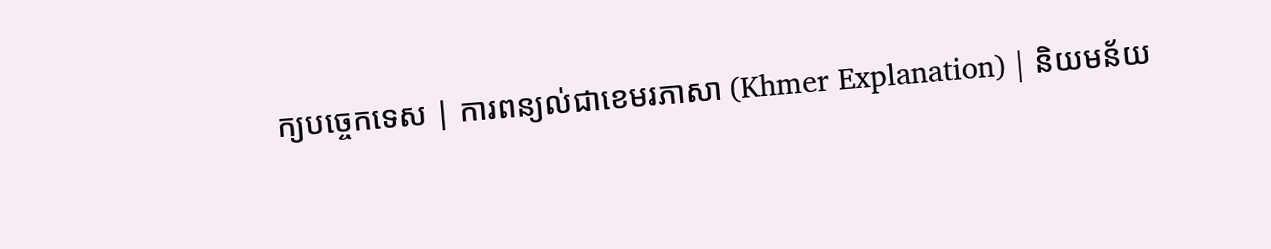ក្យបច្ចេកទេស | ការពន្យល់ជាខេមរភាសា (Khmer Explanation) | និយមន័យ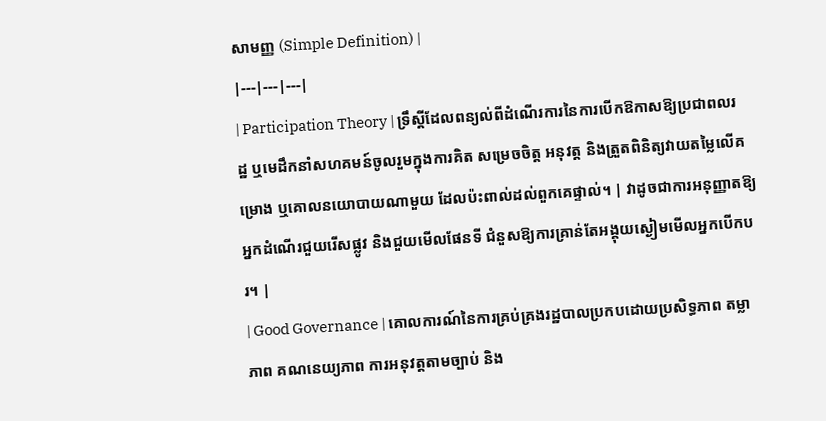សាមញ្ញ (Simple Definition) |
|---|---|---|
| Participation Theory | ទ្រឹស្ដីដែលពន្យល់ពីដំណើរការនៃការបើកឱកាសឱ្យប្រជាពលរដ្ឋ ឬមេដឹកនាំសហគមន៍ចូលរួមក្នុងការគិត សម្រេចចិត្ត អនុវត្ត និងត្រួតពិនិត្យវាយតម្លៃលើគម្រោង ឬគោលនយោបាយណាមួយ ដែលប៉ះពាល់ដល់ពួកគេផ្ទាល់។ | វាដូចជាការអនុញ្ញាតឱ្យអ្នកដំណើរជួយរើសផ្លូវ និងជួយមើលផែនទី ជំនួសឱ្យការគ្រាន់តែអង្គុយស្ងៀមមើលអ្នកបើកបរ។ |
| Good Governance | គោលការណ៍នៃការគ្រប់គ្រងរដ្ឋបាលប្រកបដោយប្រសិទ្ធភាព តម្លាភាព គណនេយ្យភាព ការអនុវត្តតាមច្បាប់ និង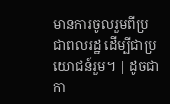មានការចូលរួមពីប្រជាពលរដ្ឋ ដើម្បីជាប្រយោជន៍រួម។ | ដូចជាកា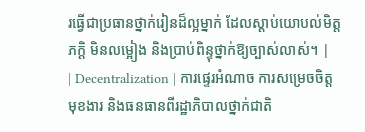រធ្វើជាប្រធានថ្នាក់រៀនដ៏ល្អម្នាក់ ដែលស្ដាប់យោបល់មិត្តភក្តិ មិនលម្អៀង និងប្រាប់ពិន្ទុថ្នាក់ឱ្យច្បាស់លាស់។ |
| Decentralization | ការផ្ទេរអំណាច ការសម្រេចចិត្ត មុខងារ និងធនធានពីរដ្ឋាភិបាលថ្នាក់ជាតិ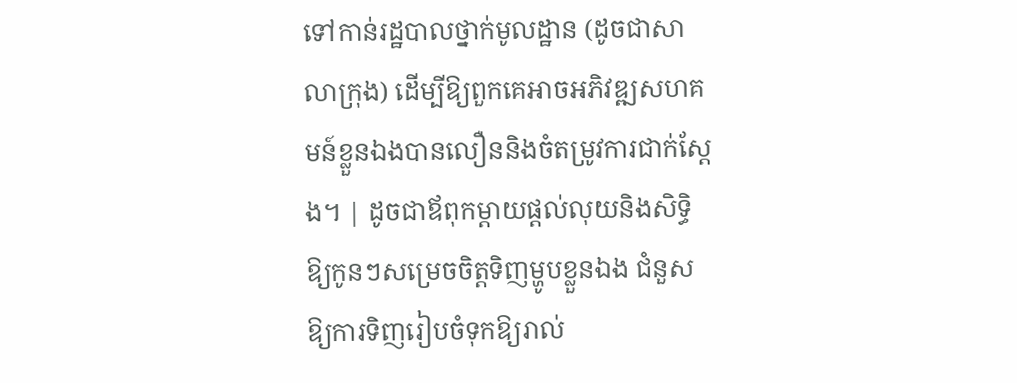ទៅកាន់រដ្ឋបាលថ្នាក់មូលដ្ឋាន (ដូចជាសាលាក្រុង) ដើម្បីឱ្យពួកគេអាចអភិវឌ្ឍសហគមន៍ខ្លួនឯងបានលឿននិងចំតម្រូវការជាក់ស្តែង។ | ដូចជាឪពុកម្តាយផ្តល់លុយនិងសិទ្ធិឱ្យកូនៗសម្រេចចិត្តទិញម្ហូបខ្លួនឯង ជំនួសឱ្យការទិញរៀបចំទុកឱ្យរាល់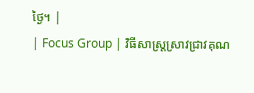ថ្ងៃ។ |
| Focus Group | វិធីសាស្ត្រស្រាវជ្រាវគុណ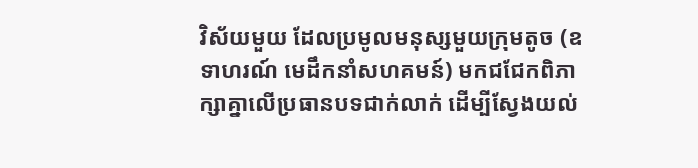វិស័យមួយ ដែលប្រមូលមនុស្សមួយក្រុមតូច (ឧទាហរណ៍ មេដឹកនាំសហគមន៍) មកជជែកពិភាក្សាគ្នាលើប្រធានបទជាក់លាក់ ដើម្បីស្វែងយល់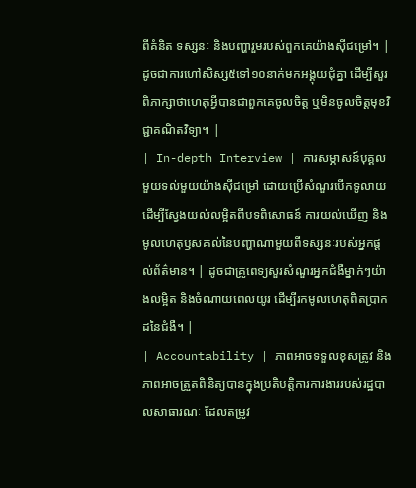ពីគំនិត ទស្សនៈ និងបញ្ហារួមរបស់ពួកគេយ៉ាងស៊ីជម្រៅ។ | ដូចជាការហៅសិស្ស៥ទៅ១០នាក់មកអង្គុយជុំគ្នា ដើម្បីសួរពិភាក្សាថាហេតុអ្វីបានជាពួកគេចូលចិត្ត ឬមិនចូលចិត្តមុខវិជ្ជាគណិតវិទ្យា។ |
| In-depth Interview | ការសម្ភាសន៍បុគ្គលមួយទល់មួយយ៉ាងស៊ីជម្រៅ ដោយប្រើសំណួរបើកទូលាយ ដើម្បីស្វែងយល់លម្អិតពីបទពិសោធន៍ ការយល់ឃើញ និងមូលហេតុឫសគល់នៃបញ្ហាណាមួយពីទស្សនៈរបស់អ្នកផ្តល់ព័ត៌មាន។ | ដូចជាគ្រូពេទ្យសួរសំណួរអ្នកជំងឺម្នាក់ៗយ៉ាងលម្អិត និងចំណាយពេលយូរ ដើម្បីរកមូលហេតុពិតប្រាកដនៃជំងឺ។ |
| Accountability | ភាពអាចទទួលខុសត្រូវ និងភាពអាចត្រួតពិនិត្យបានក្នុងប្រតិបត្តិការការងាររបស់រដ្ឋបាលសាធារណៈ ដែលតម្រូវ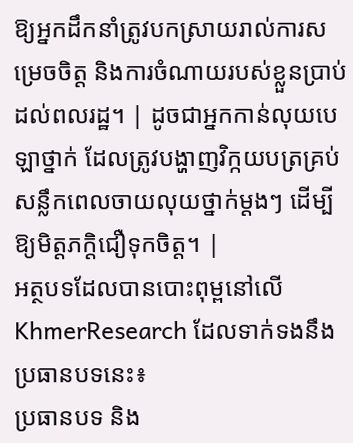ឱ្យអ្នកដឹកនាំត្រូវបកស្រាយរាល់ការសម្រេចចិត្ត និងការចំណាយរបស់ខ្លួនប្រាប់ដល់ពលរដ្ឋ។ | ដូចជាអ្នកកាន់លុយបេឡាថ្នាក់ ដែលត្រូវបង្ហាញវិក្កយបត្រគ្រប់សន្លឹកពេលចាយលុយថ្នាក់ម្តងៗ ដើម្បីឱ្យមិត្តភក្តិជឿទុកចិត្ត។ |
អត្ថបទដែលបានបោះពុម្ពនៅលើ KhmerResearch ដែលទាក់ទងនឹងប្រធានបទនេះ៖
ប្រធានបទ និង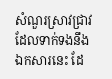សំណួរស្រាវជ្រាវដែលទាក់ទងនឹងឯកសារនេះ ដែ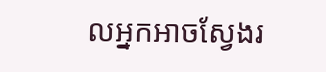លអ្នកអាចស្វែងរ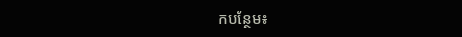កបន្ថែម៖